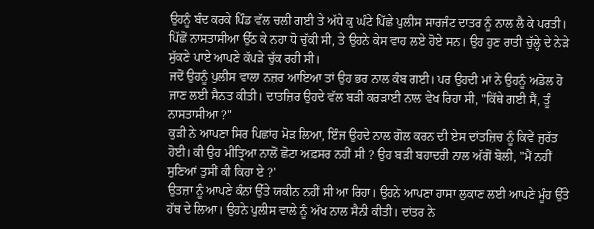ਉਹਨੂੰ ਬੰਦ ਕਰਕੇ ਪਿੰਡ ਵੱਲ ਚਲੀ ਗਈ ਤੇ ਅੱਧੇ ਕੁ ਘੰਟੇ ਪਿੱਛੇ ਪੁਲੀਸ ਸਾਰਜੰਟ ਦਾਤਰ ਨੂੰ ਨਾਲ ਲੈ ਕੇ ਪਰਤੀ।
ਪਿੱਛੋਂ ਨਾਸਤਾਸੀਆ ਉੱਠ ਕੇ ਨਹਾ ਧੋ ਚੁੱਕੀ ਸੀ, ਤੇ ਉਹਨੇ ਕੇਸ ਵਾਹ ਲਏ ਹੋਏ ਸਨ। ਉਹ ਹੁਣ ਰਾਤੀ ਚੁੱਲ੍ਹੇ ਦੇ ਨੇੜੇ ਸੁੱਕਣੇ ਪਾਏ ਆਪਣੇ ਕੱਪੜੇ ਚੁੱਕ ਰਹੀ ਸੀ।
ਜਦੋਂ ਉਹਨੂੰ ਪੁਲੀਸ ਵਾਲਾ ਨਜ਼ਰ ਆਇਆ ਤਾਂ ਉਹ ਭਰ ਨਾਲ ਕੰਬ ਗਈ। ਪਰ ਉਹਦੀ ਮਾਂ ਨੇ ਉਹਨੂੰ ਅਡੋਲ ਹੋ ਜਾਣ ਲਈ ਸੈਨਤ ਕੀਤੀ। ਦਾਤਜ਼ਿਰ ਉਹਦੇ ਵੱਲ ਬੜੀ ਕਰੜਾਈ ਨਾਲ ਵੇਖ ਰਿਹਾ ਸੀ, "ਕਿੱਥੇ ਗਈ ਸੈਂ, ਤੂੰ ਨਾਸਤਾਸੀਆ ?"
ਕੁੜੀ ਨੇ ਆਪਣਾ ਸਿਰ ਪਿਛਾਂਹ ਮੋੜ ਲਿਆ, ਇੰਜ ਉਹਦੇ ਨਾਲ ਗੋਲ ਕਰਨ ਦੀ ਏਸ ਦਾਂਤਜ਼ਿਚ ਨੂੰ ਕਿਵੇਂ ਜੁਰੱਤ ਹੋਈ। ਕੀ ਉਹ ਮੀਤ੍ਰਿਆ ਨਾਲੋਂ ਛੋਟਾ ਅਫ਼ਸਰ ਨਹੀਂ ਸੀ ? ਉਹ ਬੜੀ ਬਹਾਦਰੀ ਨਾਲ ਅੱਗੋਂ ਬੋਲੀ, "ਮੈਂ ਨਹੀਂ ਸੁਣਿਆਂ ਤੁਸੀਂ ਕੀ ਕਿਹਾ ਏ ?'
ਉਤਜ਼ਾ ਨੂੰ ਆਪਣੇ ਕੰਨਾਂ ਉੱਤੇ ਯਕੀਨ ਨਹੀਂ ਸੀ ਆ ਰਿਹਾ। ਉਹਨੇ ਆਪਣਾ ਹਾਸਾ ਲੁਕਾਣ ਲਈ ਆਪਣੇ ਮੂੰਹ ਉੱਤੇ ਹੱਥ ਦੇ ਲਿਆ। ਉਹਨੇ ਪੁਲੀਸ ਵਾਲੇ ਨੂੰ ਅੱਖ ਨਾਲ ਸੈਨੀ ਕੀਤੀ। ਦਾਂਤਰ ਨੇ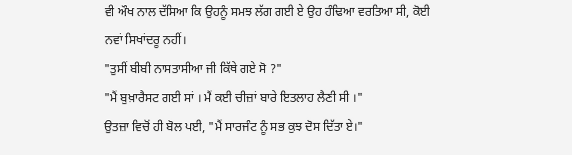ਵੀ ਔਖ ਨਾਲ ਦੱਸਿਆ ਕਿ ਉਹਨੂੰ ਸਮਝ ਲੱਗ ਗਈ ਏ ਉਹ ਹੰਢਿਆ ਵਰਤਿਆ ਸੀ, ਕੋਈ ਨਵਾਂ ਸਿਖਾਂਦਰੂ ਨਹੀਂ।
"ਤੁਸੀਂ ਬੀਬੀ ਨਾਸਤਾਸੀਆ ਜੀ ਕਿੱਥੇ ਗਏ ਸੋ ?"
"ਮੈਂ ਬੁਖ਼ਾਰੈਸਟ ਗਈ ਸਾਂ । ਮੈਂ ਕਈ ਚੀਜ਼ਾਂ ਬਾਰੇ ਇਤਲਾਹ ਲੈਣੀ ਸੀ ।"
ਉਤਜ਼ਾ ਵਿਚੋਂ ਹੀ ਬੋਲ ਪਈ, "ਮੈਂ ਸਾਰਜੰਟ ਨੂੰ ਸਭ ਕੁਝ ਦੋਸ ਦਿੱਤਾ ਏ।"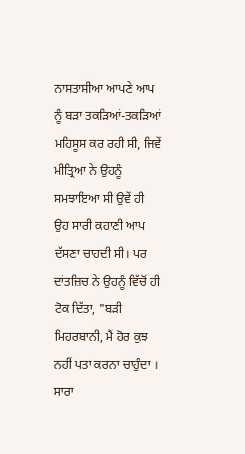ਨਾਸਤਾਸੀਆ ਆਪਣੇ ਆਪ ਨੂੰ ਬੜਾ ਤਕੜਿਆਂ-ਤਕੜਿਆਂ ਮਹਿਸੂਸ ਕਰ ਰਹੀ ਸੀ, ਜਿਵੇਂ ਮੀਤ੍ਰਿਆ ਨੇ ਉਹਨੂੰ ਸਮਝਾਇਆ ਸੀ ਉਵੇਂ ਹੀ ਉਹ ਸਾਰੀ ਕਹਾਣੀ ਆਪ ਦੱਸਣਾ ਚਾਹਦੀ ਸੀ। ਪਰ ਦਾਂਤਜ਼ਿਚ ਨੇ ਉਹਨੂੰ ਵਿੱਚੋਂ ਹੀ ਟੋਕ ਦਿੱਤਾ, "ਬੜੀ ਮਿਹਰਬਾਨੀ, ਮੈਂ ਹੋਰ ਕੁਝ ਨਹੀਂ ਪਤਾ ਕਰਨਾ ਚਾਹੁੰਦਾ । ਸਾਰਾ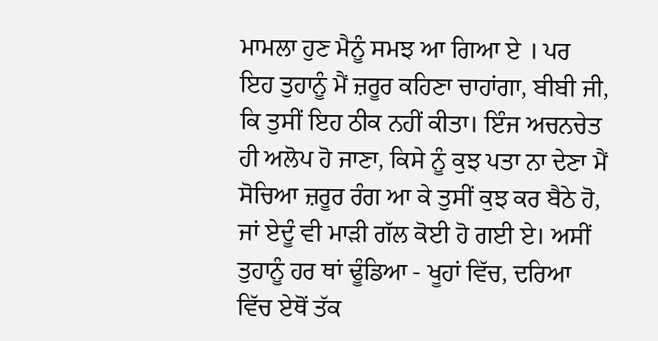ਮਾਮਲਾ ਹੁਣ ਮੈਨੂੰ ਸਮਝ ਆ ਗਿਆ ਏ । ਪਰ ਇਹ ਤੁਹਾਨੂੰ ਮੈਂ ਜ਼ਰੂਰ ਕਹਿਣਾ ਚਾਹਾਂਗਾ, ਬੀਬੀ ਜੀ, ਕਿ ਤੁਸੀਂ ਇਹ ਠੀਕ ਨਹੀਂ ਕੀਤਾ। ਇੰਜ ਅਚਨਚੇਤ ਹੀ ਅਲੋਪ ਹੋ ਜਾਣਾ, ਕਿਸੇ ਨੂੰ ਕੁਝ ਪਤਾ ਨਾ ਦੇਣਾ ਮੈਂ ਸੋਚਿਆ ਜ਼ਰੂਰ ਰੰਗ ਆ ਕੇ ਤੁਸੀਂ ਕੁਝ ਕਰ ਬੈਠੇ ਹੋ, ਜਾਂ ਏਦੂੰ ਵੀ ਮਾੜੀ ਗੱਲ ਕੋਈ ਹੋ ਗਈ ਏ। ਅਸੀਂ ਤੁਹਾਨੂੰ ਹਰ ਥਾਂ ਢੂੰਡਿਆ - ਖੂਹਾਂ ਵਿੱਚ, ਦਰਿਆ ਵਿੱਚ ਏਥੋਂ ਤੱਕ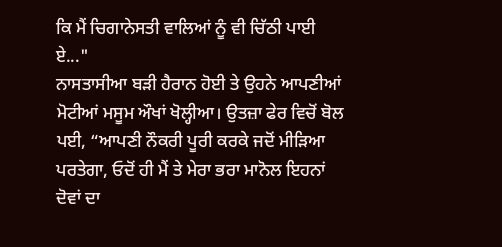ਕਿ ਮੈਂ ਚਿਗਾਨੇਸਤੀ ਵਾਲਿਆਂ ਨੂੰ ਵੀ ਚਿੱਠੀ ਪਾਈ ਏ..."
ਨਾਸਤਾਸੀਆ ਬੜੀ ਹੈਰਾਨ ਹੋਈ ਤੇ ਉਹਨੇ ਆਪਣੀਆਂ ਮੋਟੀਆਂ ਮਸੂਮ ਔਖਾਂ ਖੋਲ੍ਹੀਆ। ਉਤਜ਼ਾ ਫੇਰ ਵਿਚੋਂ ਬੋਲ ਪਈ, “ਆਪਣੀ ਨੌਕਰੀ ਪੂਰੀ ਕਰਕੇ ਜਦੋਂ ਮੀੜਿਆ ਪਰਤੇਗਾ, ਓਦੋਂ ਹੀ ਮੈਂ ਤੇ ਮੇਰਾ ਭਰਾ ਮਾਨੋਲ ਇਹਨਾਂ ਦੋਵਾਂ ਦਾ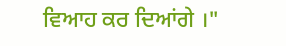ਵਿਆਹ ਕਰ ਦਿਆਂਗੇ ।"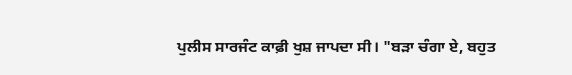ਪੁਲੀਸ ਸਾਰਜੰਟ ਕਾਫ਼ੀ ਖੁਸ਼ ਜਾਪਦਾ ਸੀ। "ਬੜਾ ਚੰਗਾ ਏ, ਬਹੁਤ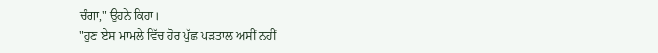ਚੰਗਾ," ਉਹਨੇ ਕਿਹਾ।
"ਹੁਣ ਏਸ ਮਾਮਲੇ ਵਿੱਚ ਹੋਰ ਪੁੱਛ ਪੜਤਾਲ ਅਸੀਂ ਨਹੀਂ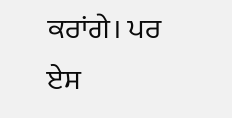ਕਰਾਂਗੇ। ਪਰ ਏਸ